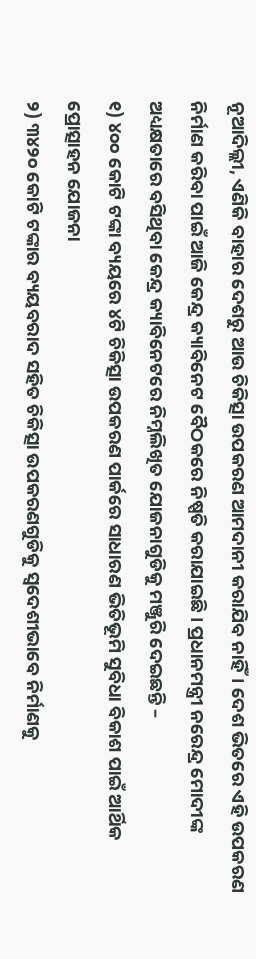ନୂଆଦିଲ୍ଲୀ, ଏଣିକି ବାହାର ଦେଶରୁ ଆଉ ଚିକିତ୍ସା ଉପକରଣ ଆମଦାନୀ କରାଯିବ ନାହିଁ। ଦେଶ ଭିତରେ ଏହି ଉପକରଣ ନିର୍ମାଣ କରିବା ପାଇଁ ଆଜି କେନ୍ଦ୍ର କ୍ୟାବିନେଟ ବୈଠକରେ ନିଷ୍ପତି କରାଯାଇଛି। ପ୍ରଧାନମନ୍ତ୍ରୀ ନରେନ୍ଦ୍ର ମୋଦୀଙ୍କ ଅଧ୍ୟକ୍ଷତାରେ ବସିଥିବା କେନ୍ଦ୍ର କ୍ୟାବିନେଟରେ ନିମ୍ନଲିଖିତ ଯୋଜନାଗୁଡିକୁ ମଞ୍ଜୁରି ଦେଇଛନ୍ତି –
୧) ୪୦୦ କୋଟି ଟଙ୍କା ବ୍ୟୟରେ ୪ଟି ଚିକିତ୍ସା ଉପକରଣ ପାର୍କରେ ସାଧାରଣ ଭିତିଭୂମି ସୁବିଧା ବିକାଶ ପାଇଁ ଆର୍ଥିକ ପ୍ରୋତ୍ସାହନ ଯୋଜନା
୨) ୩୪୨୦ କୋଟି ଟଙ୍କାର ବ୍ୟୟବରାଦ ସହିତ ଚିକିତ୍ସା ଉପକରଣଗୁଡିକୁ ସ୍ୱଦେଶୀଭାବେ ନିର୍ମାଣକୁ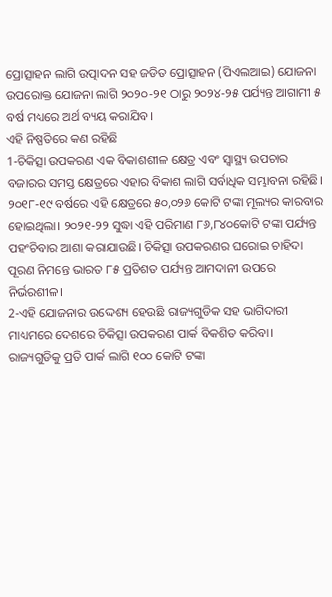ପ୍ରୋତ୍ସାହନ ଲାଗି ଉତ୍ପାଦନ ସହ ଜଡିତ ପ୍ରୋତ୍ସାହନ (ପିଏଲଆଇ) ଯୋଜନା
ଉପରୋକ୍ତ ଯୋଜନା ଲାଗି ୨୦୨୦-୨୧ ଠାରୁ ୨୦୨୪-୨୫ ପର୍ଯ୍ୟନ୍ତ ଆଗାମୀ ୫ ବର୍ଷ ମଧ୍ୟରେ ଅର୍ଥ ବ୍ୟୟ କରାଯିବ।
ଏହି ନିଷ୍ପତିରେ କଣ ରହିଛି
1-ଚିକିତ୍ସା ଉପକରଣ ଏକ ବିକାଶଶୀଳ କ୍ଷେତ୍ର ଏବଂ ସ୍ୱାସ୍ଥ୍ୟ ଉପଚାର ବଜାରର ସମସ୍ତ କ୍ଷେତ୍ରରେ ଏହାର ବିକାଶ ଲାଗି ସର୍ବାଧିକ ସମ୍ଭାବନା ରହିଛି। ୨୦୧୮-୧୯ ବର୍ଷରେ ଏହି କ୍ଷେତ୍ରରେ ୫୦,୦୨୬ କୋଟି ଟଙ୍କା ମୂଲ୍ୟର କାରବାର ହୋଇଥିଲା। ୨୦୨୧-୨୨ ସୁଦ୍ଧା ଏହି ପରିମାଣ ୮୬,୮୪୦କୋଟି ଟଙ୍କା ପର୍ଯ୍ୟନ୍ତ ପହଂଚିବାର ଆଶା କରାଯାଉଛି। ଚିକିତ୍ସା ଉପକରଣର ଘରୋଇ ଚାହିଦା ପୂରଣ ନିମନ୍ତେ ଭାରତ ୮୫ ପ୍ରତିଶତ ପର୍ଯ୍ୟନ୍ତ ଆମଦାନୀ ଉପରେ ନିର୍ଭରଶୀଳ।
2-ଏହି ଯୋଜନାର ଉଦ୍ଦେଶ୍ୟ ହେଉଛି ରାଜ୍ୟଗୁଡିକ ସହ ଭାଗିଦାରୀ ମାଧ୍ୟମରେ ଦେଶରେ ଚିକିତ୍ସା ଉପକରଣ ପାର୍କ ବିକଶିତ କରିବା। ରାଜ୍ୟଗୁଡିକୁ ପ୍ରତି ପାର୍କ ଲାଗି ୧୦୦ କୋଟି ଟଙ୍କା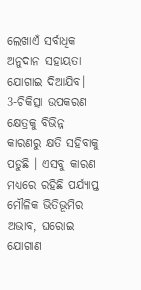ଲେଖାଏଁ ସର୍ବାଧିକ ଅନୁଦାନ ସହାୟତା ଯୋଗାଇ ଦିଆଯିବ।
3-ଚିକିତ୍ସା ଉପକରଣ କ୍ଷେତ୍ରକୁ ବିଭିନ୍ନ କାରଣରୁ କ୍ଷତି ସହିବାକୁ ପଡୁଛି । ଏସବୁ କାରଣ ମଧ୍ୟରେ ରହିଛି ପର୍ଯ୍ୟାପ୍ତ ମୌଳିକ ଭିତିଭୂମିର ଅଭାବ, ଘରୋଇ ଯୋଗାଣ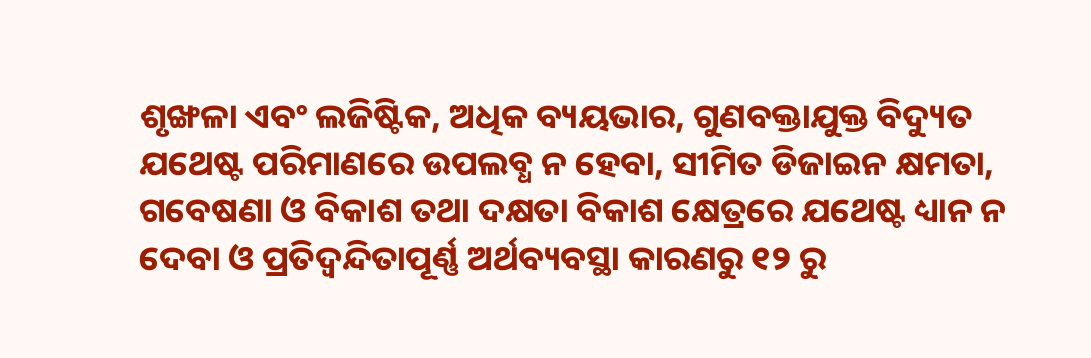ଶୃଙ୍ଖଳା ଏବଂ ଲଜିଷ୍ଟିକ, ଅଧିକ ବ୍ୟୟଭାର, ଗୁଣବକ୍ତାଯୁକ୍ତ ବିଦ୍ୟୁତ ଯଥେଷ୍ଟ ପରିମାଣରେ ଉପଲବ୍ଧ ନ ହେବା, ସୀମିତ ଡିଜାଇନ କ୍ଷମତା, ଗବେଷଣା ଓ ବିକାଶ ତଥା ଦକ୍ଷତା ବିକାଶ କ୍ଷେତ୍ରରେ ଯଥେଷ୍ଟ ଧ୍ୟାନ ନ ଦେବା ଓ ପ୍ରତିଦ୍ୱନ୍ଦିତାପୂର୍ଣ୍ଣ ଅର୍ଥବ୍ୟବସ୍ଥା କାରଣରୁ ୧୨ ରୁ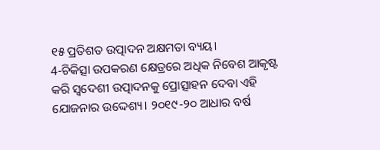୧୫ ପ୍ରତିଶତ ଉତ୍ପାଦନ ଅକ୍ଷମତା ବ୍ୟୟ।
4-ଚିକିତ୍ସା ଉପକରଣ କ୍ଷେତ୍ରରେ ଅଧିକ ନିବେଶ ଆକୃଷ୍ଟ କରି ସ୍ୱଦେଶୀ ଉତ୍ପାଦନକୁ ପ୍ରୋତ୍ସାହନ ଦେବା ଏହି ଯୋଜନାର ଉଦ୍ଦେଶ୍ୟ। ୨୦୧୯-୨୦ ଆଧାର ବର୍ଷ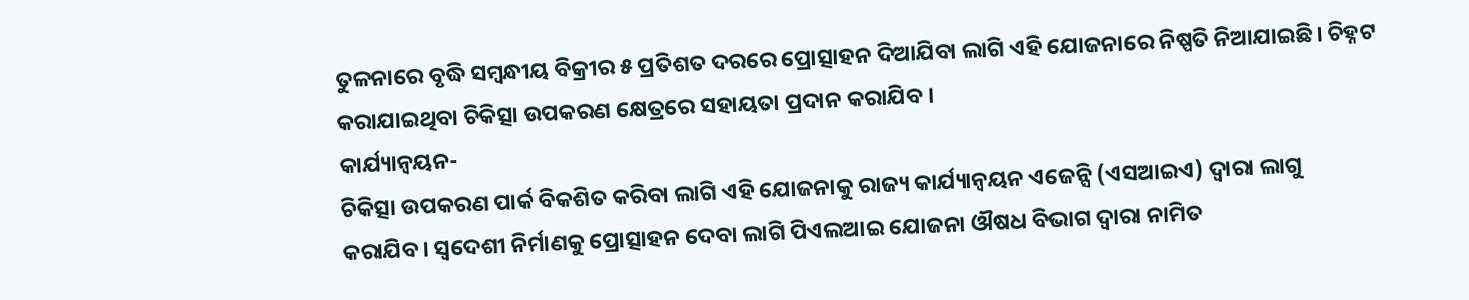ତୁଳନାରେ ବୃଦ୍ଧି ସମ୍ବନ୍ଧୀୟ ବିକ୍ରୀର ୫ ପ୍ରତିଶତ ଦରରେ ପ୍ରୋତ୍ସାହନ ଦିଆଯିବା ଲାଗି ଏହି ଯୋଜନାରେ ନିଷ୍ପତି ନିଆଯାଇଛି। ଚିହ୍ନଟ କରାଯାଇଥିବା ଚିକିତ୍ସା ଉପକରଣ କ୍ଷେତ୍ରରେ ସହାୟତା ପ୍ରଦାନ କରାଯିବ ।
କାର୍ଯ୍ୟାନ୍ୱୟନ-
ଚିକିତ୍ସା ଉପକରଣ ପାର୍କ ବିକଶିତ କରିବା ଲାଗି ଏହି ଯୋଜନାକୁ ରାଜ୍ୟ କାର୍ଯ୍ୟାନ୍ୱୟନ ଏଜେନ୍ସି (ଏସଆଇଏ) ଦ୍ୱାରା ଲାଗୁ କରାଯିବ। ସ୍ୱଦେଶୀ ନିର୍ମାଣକୁ ପ୍ରୋତ୍ସାହନ ଦେବା ଲାଗି ପିଏଲଆଇ ଯୋଜନା ଔଷଧ ବିଭାଗ ଦ୍ୱାରା ନାମିତ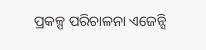ପ୍ରକଳ୍ପ ପରିଚାଳନା ଏଜେନ୍ସି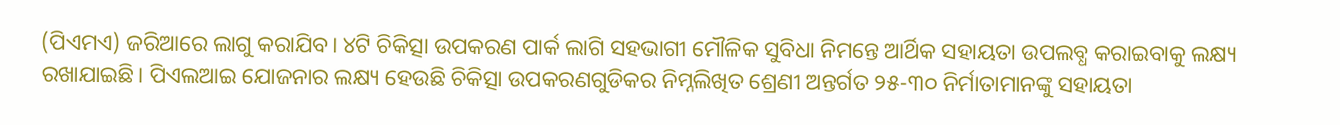(ପିଏମଏ) ଜରିଆରେ ଲାଗୁ କରାଯିବ। ୪ଟି ଚିକିତ୍ସା ଉପକରଣ ପାର୍କ ଲାଗି ସହଭାଗୀ ମୌଳିକ ସୁବିଧା ନିମନ୍ତେ ଆର୍ଥିକ ସହାୟତା ଉପଲବ୍ଧ କରାଇବାକୁ ଲକ୍ଷ୍ୟ ରଖାଯାଇଛି। ପିଏଲଆଇ ଯୋଜନାର ଲକ୍ଷ୍ୟ ହେଉଛି ଚିକିତ୍ସା ଉପକରଣଗୁଡିକର ନିମ୍ନଲିଖିତ ଶ୍ରେଣୀ ଅନ୍ତର୍ଗତ ୨୫-୩୦ ନିର୍ମାତାମାନଙ୍କୁ ସହାୟତା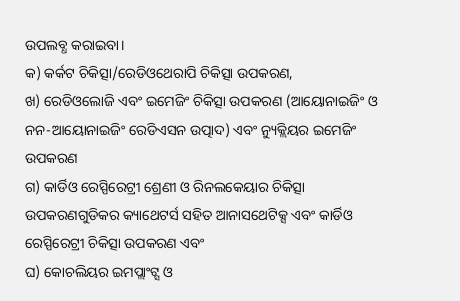ଉପଲବ୍ଧ କରାଇବା।
କ) କର୍କଟ ଚିକିତ୍ସା/ରେଡିଓଥେରାପି ଚିକିତ୍ସା ଉପକରଣ,
ଖ) ରେଡିଓଲୋଜି ଏବଂ ଇମେଜିଂ ଚିକିତ୍ସା ଉପକରଣ (ଆୟୋନାଇଜିଂ ଓ ନନ-ଆୟୋନାଇଜିଂ ରେଡିଏସନ ଉତ୍ପାଦ) ଏବଂ ନ୍ୟୁକ୍ଲିୟର ଇମେଜିଂ ଉପକରଣ
ଗ) କାର୍ଡିଓ ରେସ୍ପିରେଟ୍ରୀ ଶ୍ରେଣୀ ଓ ରିନଲକେୟାର ଚିକିତ୍ସା ଉପକରଣଗୁଡିକର କ୍ୟାଥେଟର୍ସ ସହିତ ଆନାସଥେଟିକ୍ସ ଏବଂ କାର୍ଡିଓ ରେସ୍ପିରେଟ୍ରୀ ଚିକିତ୍ସା ଉପକରଣ ଏବଂ
ଘ) କୋଚଲିୟର ଇମପ୍ଲାଂଟ୍ସ ଓ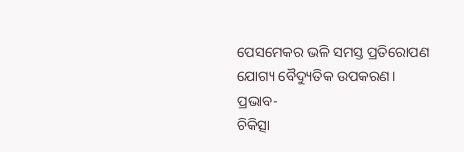ପେସମେକର ଭଳି ସମସ୍ତ ପ୍ରତିରୋପଣ ଯୋଗ୍ୟ ବୈଦ୍ୟୁତିକ ଉପକରଣ।
ପ୍ରଭାବ-
ଚିକିତ୍ସା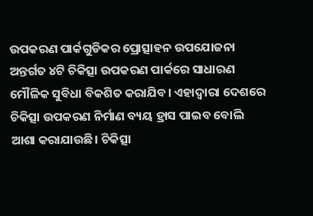ଉପକରଣ ପାର୍କଗୁଡିକର ପ୍ରୋତ୍ସାହନ ଉପଯୋଜନା ଅନ୍ତର୍ଗତ ୪ଟି ଚିକିତ୍ସା ଉପକରଣ ପାର୍କରେ ସାଧାରଣ ମୌଳିକ ସୁବିଧା ବିକଶିତ କରାଯିବ। ଏହାଦ୍ୱାରା ଦେଶରେ ଚିକିତ୍ସା ଉପକରଣ ନିର୍ମାଣ ବ୍ୟୟ ହ୍ରାସ ପାଇବ ବୋଲି ଆଶା କରାଯାଉଛି। ଚିକିତ୍ସା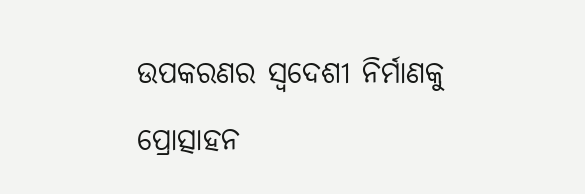ଉପକରଣର ସ୍ୱଦେଶୀ ନିର୍ମାଣକୁ ପ୍ରୋତ୍ସାହନ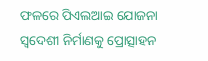ଫଳରେ ପିଏଲଆଇ ଯୋଜନା ସ୍ୱଦେଶୀ ନିର୍ମାଣକୁ ପ୍ରୋତ୍ସାହନ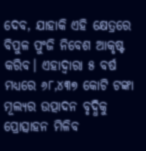ଦେବ, ଯାହାକି ଏହି କ୍ଷେତ୍ରରେ ବିପୁଳ ପୁଂଜି ନିବେଶ ଆକୃଷ୍ଟ କରିବ। ଏହାଦ୍ୱାରା ୫ ବର୍ଷ ମଧ୍ୟରେ ୬୮,୪୩୭ କୋଟି ଟଙ୍କା ମୂଲ୍ୟର ଉତ୍ପାଦନ ବୃଦ୍ଧିକୁ ପ୍ରୋତ୍ସାହନ ମିଳିବ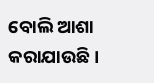ବୋଲି ଆଶା କରାଯାଉଛି।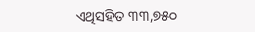ଏଥିସହିତ ୩୩,୭୫୦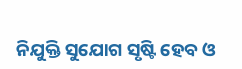ନିଯୁକ୍ତି ସୁଯୋଗ ସୃଷ୍ଟି ହେବ ଓ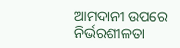ଆମଦାନୀ ଉପରେ ନିର୍ଭରଶୀଳତା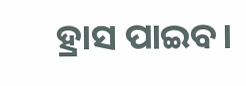ହ୍ରାସ ପାଇବ।